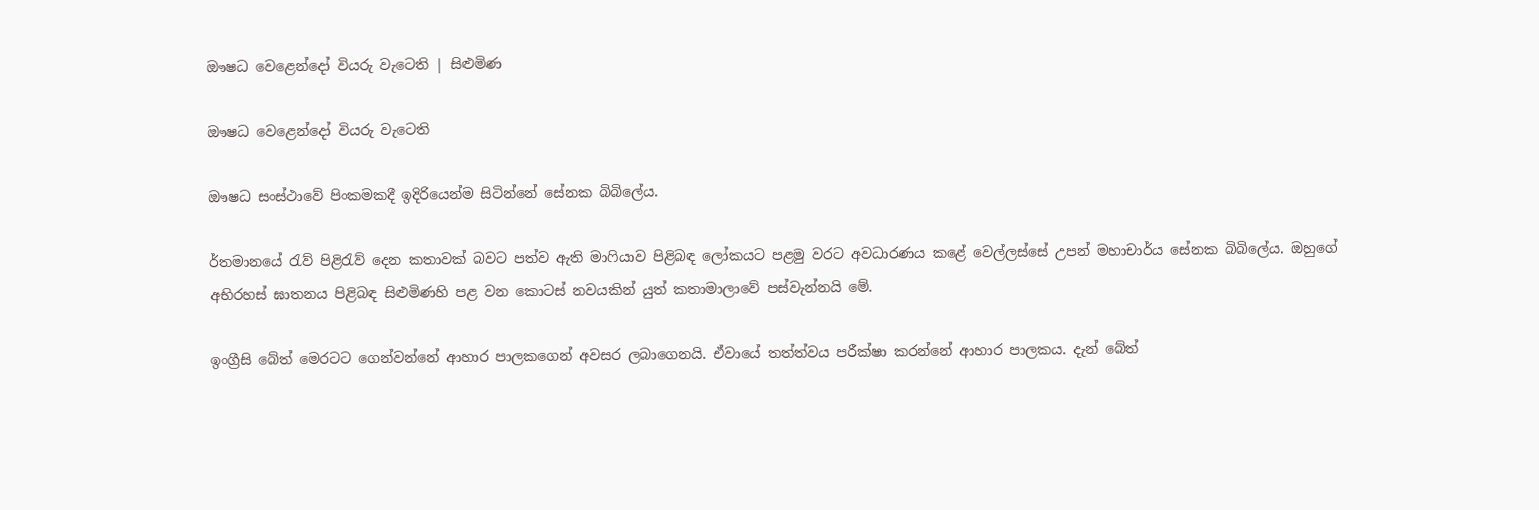ඖෂධ වෙළෙන්දෝ වියරු වැටෙති | සිළුමිණ

ඖෂධ වෙළෙන්දෝ වියරු වැටෙති

ඖෂධ සංස්ථාවේ පිංකමකදී ඉදිරියෙන්ම සිටින්නේ සේනක බිබිලේය.

ර්තමානයේ රැව් පිළිරැව් දෙන කතාවක් බවට පත්ව ඇති මාෆියාව පිළිබඳ ලෝකයට පළමු වරට අවධාරණය කළේ වෙල්ලස්සේ උපන් මහාචාර්ය සේනක බිබිලේය. ඔහුගේ අභිරහස් ඝාතනය පිළිබඳ සිළුමිණහි පළ වන කොටස් නවයකින් යුත් කතාමාලාවේ පස්වැන්නයි මේ.

ඉංග්‍රීසි බේත් මෙරටට ගෙන්වන්නේ ආහාර පාලකගෙන් අවසර ලබාගෙනයි. ඒවායේ තත්ත්වය පරීක්ෂා කරන්නේ ආහාර පාලකය. දැන් බේත්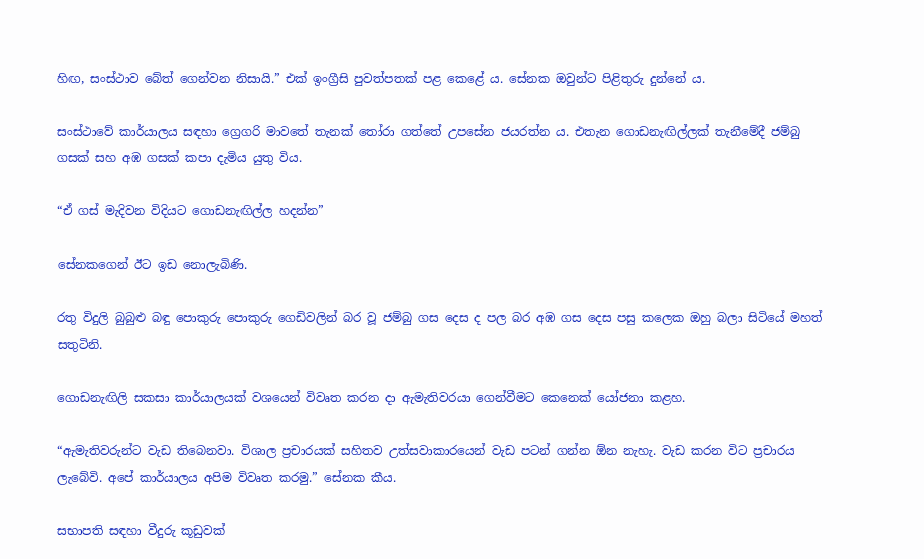හිඟ, සංස්ථාව බේත් ගෙන්වන නිසායි.” එක් ඉංග්‍රීසි පුවත්පතක් පළ කෙළේ ය. සේනක ඔවුන්ට පිළිතුරු දුන්නේ ය.

සංස්ථාවේ කාර්යාලය සඳහා ග්‍රෙගරි මාවතේ තැනක් තෝරා ගත්තේ උපසේන ජයරත්න ය. එතැන ගොඩනැඟිල්ලක් තැනීමේදී ජම්බු ගසක් සහ අඹ ගසක් කපා දැමිය යුතු විය.

“ඒ ගස් මැදිවන විදියට ගොඩනැඟිල්ල හදන්න”

සේනකගෙන් ඊට ඉඩ නොලැබිණි.

රතු විදුලි බුබුළු බඳු පොකුරු පොකුරු ගෙඩිවලින් බර වූ ජම්බු ගස දෙස ද පල බර අඹ ගස දෙස පසු කලෙක ඔහු බලා සිටියේ මහත් සතුටිනි.

ගොඩනැඟිලි සකසා කාර්යාලයක් වශයෙන් විවෘත කරන දා ඇමැතිවරයා ගෙන්වීමට කෙනෙක් යෝජනා කළහ.

“ඇමැතිවරුන්ට වැඩ තිබෙනවා. විශාල ප්‍රචාරයක් සහිතව උත්සවාකාරයෙන් වැඩ පටන් ගන්න ඕන නැහැ. වැඩ කරන විට ප්‍රචාරය ලැබේවි. අපේ කාර්යාලය අපිම විවෘත කරමු.” සේනක කීය.

සභාපති සඳහා වීදුරු කූඩුවක්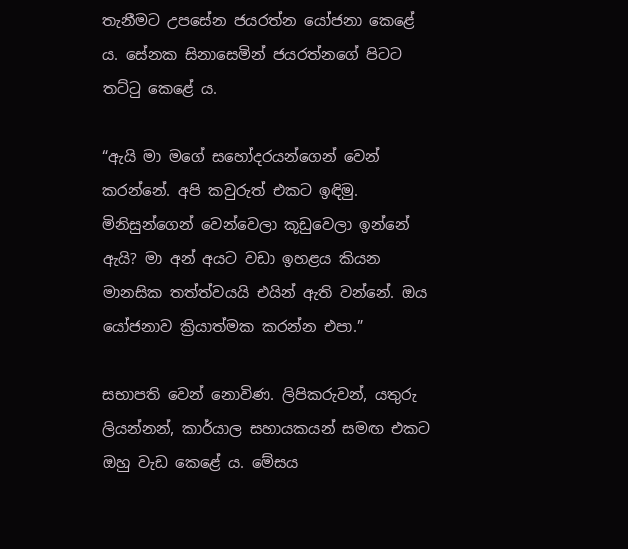තැනීමට උපසේන ජයරත්න යෝජනා කෙළේ ය. සේනක සිනාසෙමින් ජයරත්නගේ පිටට තට්ටු කෙළේ ය.

“ඇයි මා මගේ සහෝදරයන්ගෙන් වෙන් කරන්නේ. අපි කවුරුත් එකට ඉඳිමු. මිනිසුන්ගෙන් වෙන්වෙලා කූඩුවෙලා ඉන්නේ ඇයි? මා අන් අයට වඩා ඉහළය කියන මානසික තත්ත්වයයි එයින් ඇති වන්නේ. ඔය යෝජනාව ක්‍රියාත්මක කරන්න එපා.”

සභාපති වෙන් නොවිණ. ලිපිකරුවන්, යතුරු ලියන්නන්, කාර්යාල සහායකයන් සමඟ එකට ඔහු වැඩ කෙළේ ය. මේසය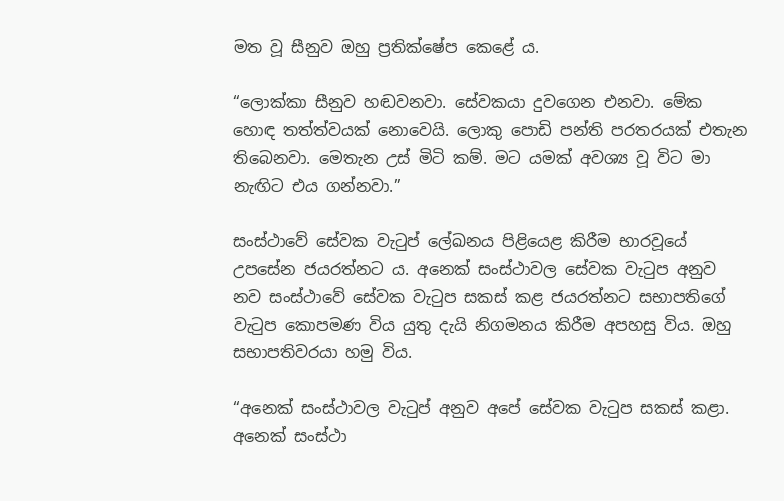මත වූ සීනුව ඔහු ප්‍රතික්ෂේප කෙළේ ය.

“ලොක්කා සීනුව හඬවනවා. සේවකයා දුවගෙන එනවා. මේක හොඳ තත්ත්වයක් නොවෙයි. ලොකු පොඩි පන්ති පරතරයක් එතැන තිබෙනවා. මෙතැන උස් මිටි කම්. මට යමක් අවශ්‍ය වූ විට මා නැඟිට එය ගන්නවා.”

සංස්ථාවේ සේවක වැටුප් ලේඛනය පිළියෙළ කිරීම භාරවූයේ උපසේන ජයරත්නට ය. අනෙක් සංස්ථාවල සේවක වැටුප අනුව නව සංස්ථාවේ සේවක වැටුප සකස් කළ ජයරත්නට සභාපතිගේ වැටුප කොපමණ විය යුතු දැයි නිගමනය කිරීම අපහසු විය. ඔහු සභාපතිවරයා හමු විය.

“අනෙක් සංස්ථාවල වැටුප් අනුව අපේ සේවක වැටුප සකස් කළා. අනෙක් සංස්ථා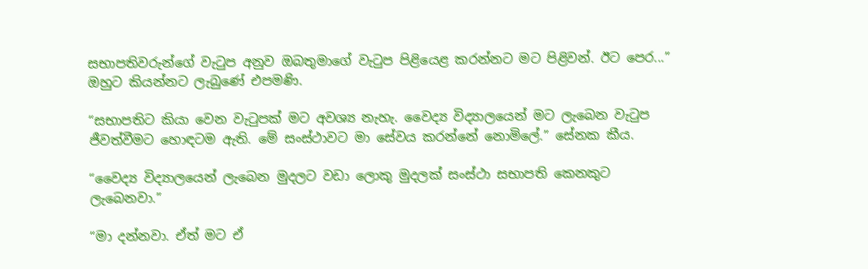සභාපතිවරුන්ගේ වැටුප අනුව ඔබතුමාගේ වැටුප පිළියෙළ කරන්නට මට පිළිවන්. ඊට පෙර...” ඔහුට කියන්නට ලැබුණේ එපමණි.

“සභාපතිට කියා වෙන වැටුපක් මට අවශ්‍ය නැහැ. වෛද්‍ය විද්‍යාලයෙන් මට ලැබෙන වැටුප ජීවත්වීමට හොඳටම ඇති. මේ සංස්ථාවට මා සේවය කරන්නේ නොමිලේ.” සේනක කීය.

“වෛද්‍ය විද්‍යාලයෙන් ලැබෙන මුදලට වඩා ලොකු මුදලක් සංස්ථා සභාපති කෙනකුට ලැබෙනවා.”

“මා දන්නවා. ඒත් මට ඒ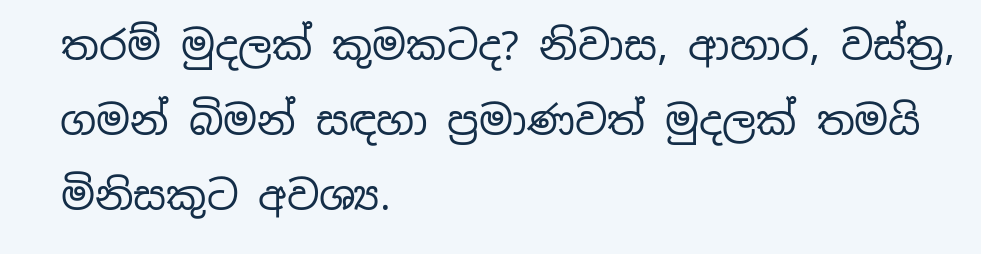තරම් මුදලක් කුමකටද? නිවාස, ආහාර, වස්ත්‍ර‍, ගමන් බිමන් සඳහා ප්‍රමාණවත් මුදලක් තමයි මිනිසකුට අවශ්‍ය.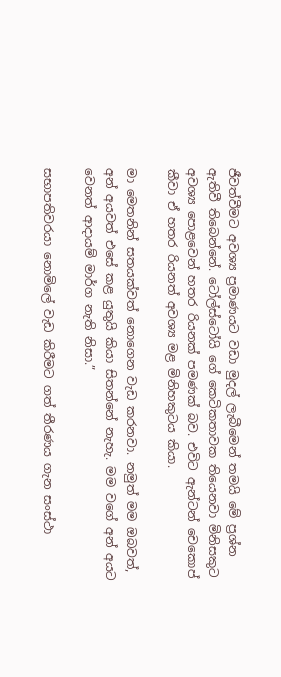ජීවත්වීමට අවශ්‍ය ප්‍රමාණයට වඩා මුදල් ලැබීමෙන් තමයි මේ ප්‍රශ්න ඇතිවී තිබෙන්නේ. ටෝල්ස්ටෝයි ගේ කෙටිකතාවක තියෙනවා මිනිසකුට අවශ්‍ය පොළවෙන් හතර රියනක් පමණක් බව. එවිට ඇන්ටන් චෙකොප් කීවා ඒ හතර රියනත් අවශ්‍ය මළ මිනිහකුටය කියා.

මා මෙතනින් සතයක්වත් නොගෙන වැඩ කරනවා. නමුත් මම ඔබවත්, අන් අයවත් එසේ කළ යුතුයි කියා සිතන්නේ නැහැ. මම වගේ අන් අයට වෙනත් ආදායම් මාර්ග නැති නිසා.”

සභාපතිවරයා නොමිලේ වැඩ කිරීමට ගත් තීරණය ගැන සංස්ථා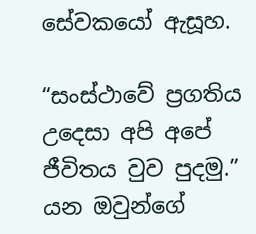සේවකයෝ ඇසූහ.

“සංස්ථාවේ ප්‍රගතිය උදෙසා අපි අපේ ජීවිතය වුව පුදමු.” යන ඔවුන්ගේ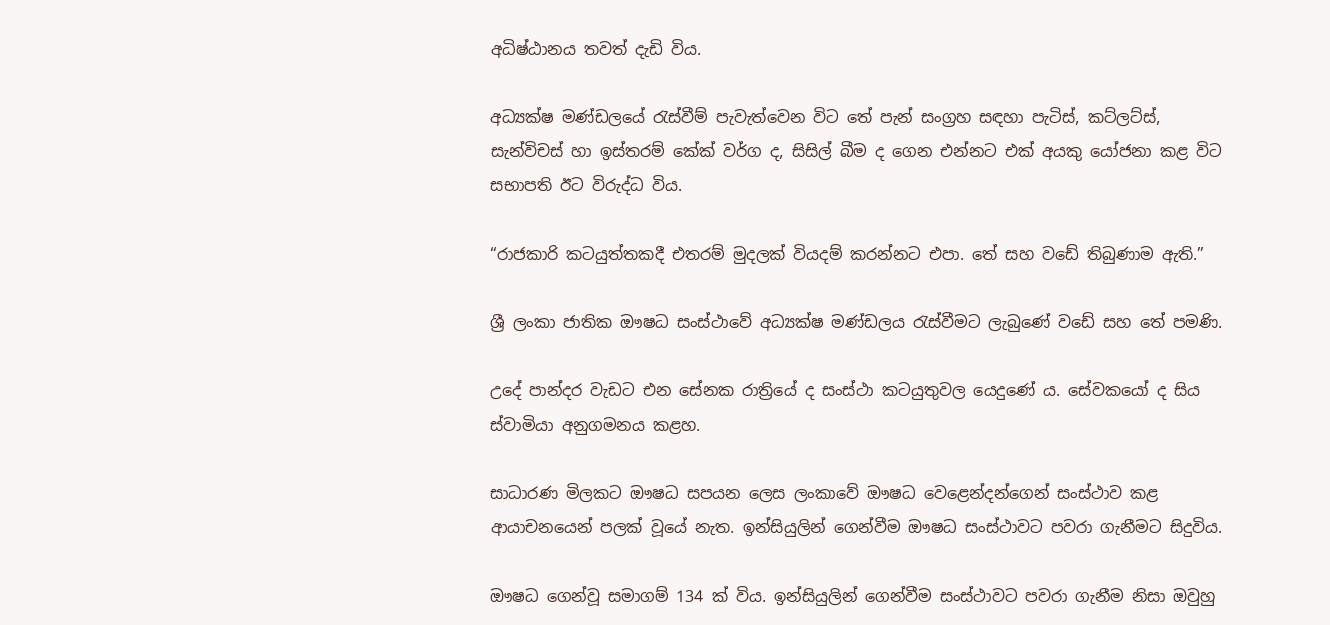අධිෂ්ඨානය තවත් දැඩි විය.

අධ්‍යක්ෂ මණ්ඩලයේ රැස්වීම් පැවැත්වෙන විට තේ පැන් සංග්‍රහ සඳහා පැටිස්, කට්ලට්ස්, සැන්විචස් හා ඉස්තරම් කේක් වර්ග ද, සිසිල් බීම ද ගෙන එන්නට එක් අයකු යෝජනා කළ විට සභාපති ඊට විරුද්ධ විය.

“රාජකාරි කටයුත්තකදී එතරම් මුදලක් වියදම් කරන්නට එපා. තේ සහ වඩේ තිබුණාම ඇති.”

ශ්‍රී ලංකා ජාතික ඖෂධ සංස්ථාවේ අධ්‍යක්ෂ මණ්ඩලය රැස්වීමට ලැබුණේ වඩේ සහ තේ පමණි.

උදේ පාන්දර වැඩට එන සේනක රාත්‍රියේ ද සංස්ථා කටයුතුවල යෙදුණේ ය. සේවකයෝ ද සිය ස්වාමියා අනුගමනය කළහ.

සාධාරණ මිලකට ඖෂධ සපයන ලෙස ලංකාවේ ඖෂධ වෙළෙන්දන්ගෙන් සංස්ථාව කළ ආයාචනයෙන් පලක් වූයේ නැත. ඉන්සියුලින් ගෙන්වීම ඖෂධ සංස්ථාවට පවරා ගැනීමට සිදුවිය.

ඖෂධ ගෙන්වූ සමාගම් 134 ක් විය. ඉන්සියුලින් ගෙන්වීම සංස්ථාවට පවරා ගැනීම නිසා ඔවුහු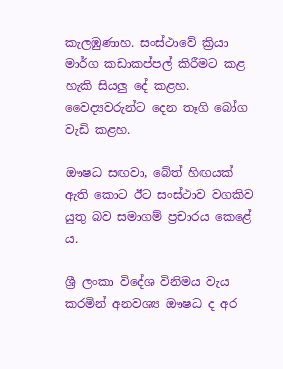කැලඹුණාහ. සංස්ථාවේ ක්‍රියා මාර්ග කඩාකප්පල් කිරීමට කළ හැකි සියලු දේ කළහ. වෛද්‍යවරුන්ට දෙන තෑගි බෝග වැඩි කළහ.

ඖෂධ සඟවා, බේත් හිඟයක් ඇති කොට ඊට සංස්ථාව වගකිව යුතු බව සමාගම් ප්‍රචාරය කෙළේ ය.

ශ්‍රී ලංකා විදේශ විනිමය වැය කරමින් අනවශ්‍ය ඖෂධ ද අර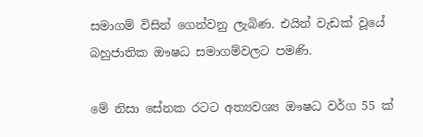සමාගම් විසින් ගෙන්වනු ලැබිණ. එයින් වැඩක් වූයේ බහුජාතික ඖෂධ සමාගම්වලට පමණි.

මේ නිසා සේනක රටට අත්‍යවශ්‍ය ඖෂධ වර්ග 55 ක්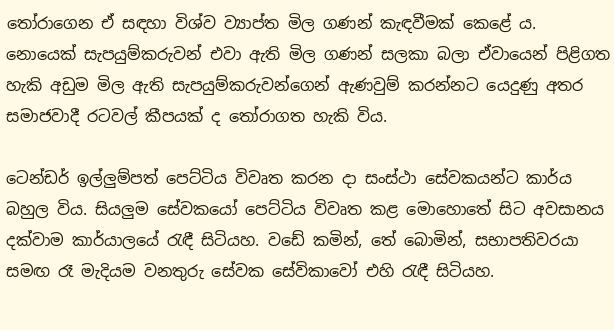තෝරාගෙන ඒ සඳහා විශ්ව ව්‍යාප්ත මිල ගණන් කැඳවීමක් කෙළේ ය. නොයෙක් සැපයුම්කරුවන් එවා ඇති මිල ගණන් සලකා බලා ඒවායෙන් පිළිගත හැකි අඩුම මිල ඇති සැපයුම්කරුවන්ගෙන් ඇණවුම් කරන්නට යෙදුණු අතර සමාජවාදී රටවල් කීපයක් ද තෝරාගත හැකි විය.

ටෙන්ඩර් ඉල්ලුම්පත් පෙට්ටිය විවෘත කරන දා සංස්ථා සේවකයන්ට කාර්ය බහුල විය. සියලුම සේවකයෝ පෙට්ටිය විවෘත කළ මොහොතේ සිට අවසානය දක්වාම කාර්යාලයේ රැඳී සිටියහ. වඩේ කමින්, තේ බොමින්, සභාපතිවරයා සමඟ රෑ මැදියම වනතුරු සේවක සේවිකාවෝ එහි රැඳී සිටියහ.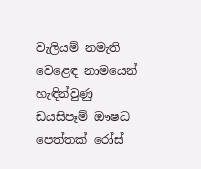වැලියම් නමැති වෙළෙඳ නාමයෙන් හැඳින්වුණු ඩයසිපෑම් ඖෂධ පෙත්තක් රෝස්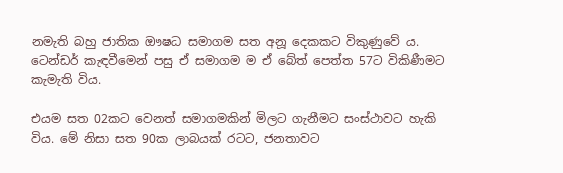නමැති බහු ජාතික ඖෂධ සමාගම සත අනූ දෙකකට විකුණුවේ ය. ටෙන්ඩර් කැඳවීමෙන් පසු ඒ සමාගම ම ඒ බේත් පෙත්ත 57ට විකිණීමට කැමැති විය.

එයම සත 02කට වෙනත් සමාගමකින් මිලට ගැනීමට සංස්ථාවට හැකි විය. මේ නිසා සත 90ක ලාබයක් රටට, ජනතාවට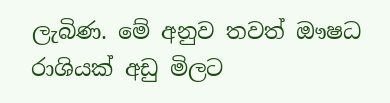ලැබිණ. මේ අනුව තවත් ඖෂධ රාශියක් අඩු මිලට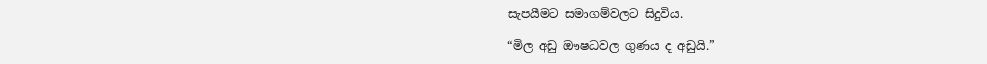සැපයීමට සමාගම්වලට සිදුවිය.

“මිල අඩු ඖෂධවල ගුණය ද අඩුයි.”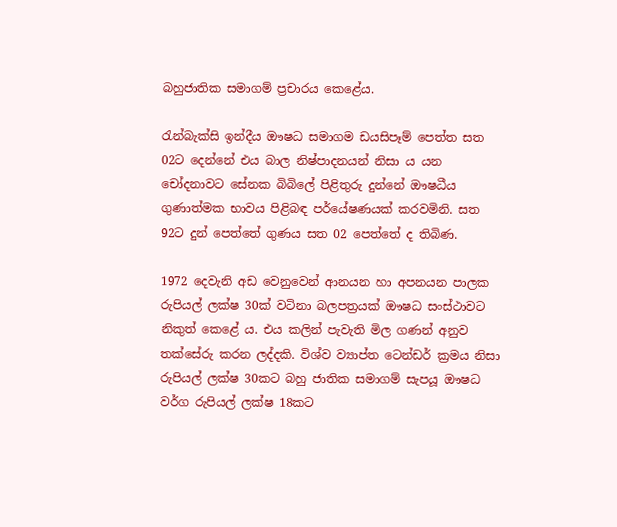බහුජාතික සමාගම් ප්‍රචාරය කෙළේය.

රැන්බැක්සි ඉන්දීය ඖෂධ සමාගම ඩයසිපෑම් පෙත්ත සත 02ට දෙන්නේ එය බාල නිෂ්පාදනයන් නිසා ය යන චෝදනාවට සේනක බිබිලේ පිළිතුරු දුන්නේ ඖෂධීය ගුණාත්මක භාවය පිළිබඳ පර්යේෂණයක් කරවමිනි. සත 92ට දුන් පෙත්තේ ගුණය සත 02 පෙත්තේ ද තිබිණ.

1972 දෙවැනි අඩ වෙනුවෙන් ආනයන හා අපනයන පාලක රුපියල් ලක්ෂ 30ක් වටිනා බලපත්‍රයක් ඖෂධ සංස්ථාවට නිකුත් කෙළේ ය. එය කලින් පැවැති මිල ගණන් අනුව තක්සේරු කරන ලද්දකි. විශ්ව ව්‍යාප්ත ටෙන්ඩර් ක්‍රමය නිසා රුපියල් ලක්ෂ 30කට බහු ජාතික සමාගම් සැපයූ ඖෂධ වර්ග රුපියල් ලක්ෂ 18කට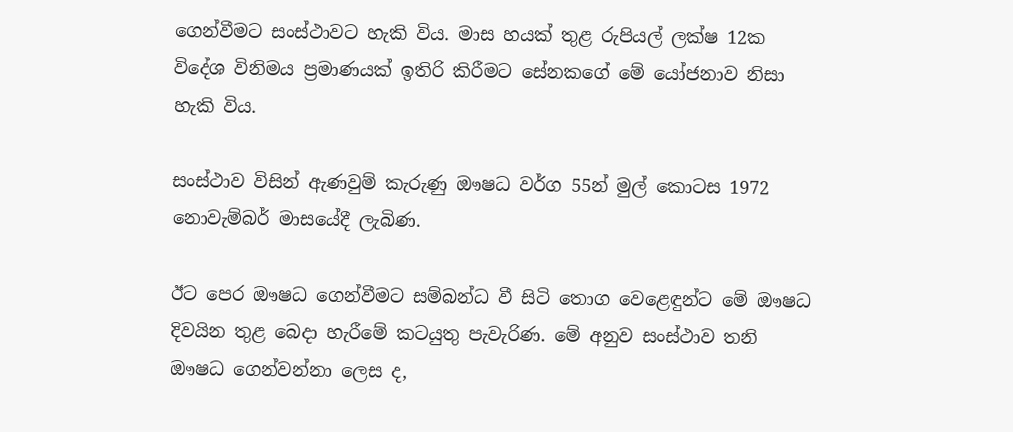ගෙන්වීමට සංස්ථාවට හැකි විය. මාස හයක් තුළ රුපියල් ලක්ෂ 12ක විදේශ විනිමය ප්‍රමාණයක් ඉතිරි කිරීමට සේනකගේ මේ යෝජනාව නිසා හැකි විය.

සංස්ථාව විසින් ඇණවුම් කැරුණු ඖෂධ වර්ග 55න් මුල් කොටස 1972 නොවැම්බර් මාසයේදී ලැබිණ.

ඊට පෙර ඖෂධ ගෙන්වීමට සම්බන්ධ වී සිටි තොග වෙළෙඳුන්ට මේ ඖෂධ දිවයින තුළ බෙදා හැරීමේ කටයුතු පැවැරිණ. මේ අනුව සංස්ථාව තනි ඖෂධ ගෙන්වන්නා ලෙස ද,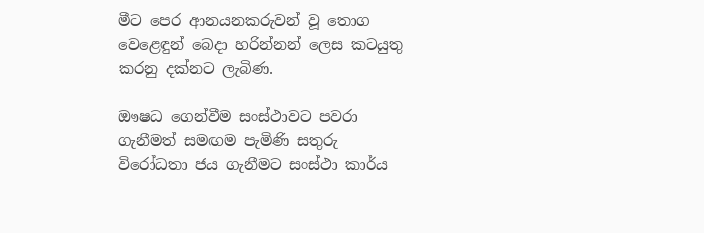මීට පෙර ආනයනකරුවන් වූ තොග වෙළෙඳුන් බෙදා හරින්නන් ලෙස කටයුතු කරනු දක්නට ලැබිණ.

ඖෂධ ගෙන්වීම සංස්ථාවට පවරා ගැනීමත් සමඟම පැමිණි සතුරු විරෝධතා ජය ගැනීමට සංස්ථා කාර්ය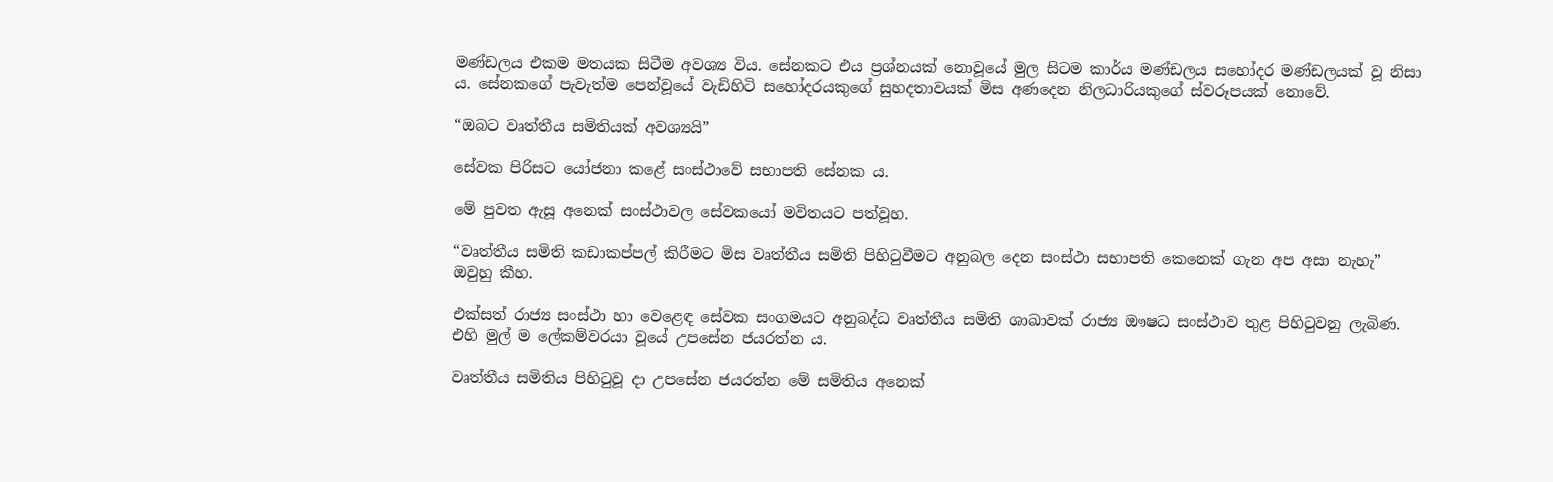මණ්ඩලය එකම මතයක සිටීම අවශ්‍ය විය. සේනකට එය ප්‍රශ්නයක් නොවූයේ මුල සිටම කාර්ය මණ්ඩලය සහෝදර මණ්ඩලයක් වූ නිසා ය. සේනකගේ පැවැත්ම පෙන්වූයේ වැඩිහිටි සහෝදරයකුගේ සුහදතාවයක් මිස අණදෙන නිලධාරියකුගේ ස්වරූපයක් නොවේ.

“ඔබට වෘත්තීය සමිතියක් අවශ්‍යයි”

සේවක පිරිසට යෝජනා කළේ සංස්ථාවේ සභාපති සේනක ය.

මේ පුවත ඇසූ අනෙක් සංස්ථාවල සේවකයෝ මවිතයට පත්වූහ.

“වෘත්තීය සමිති කඩාකප්පල් කිරීමට මිස වෘත්තීය සමිති පිහිටුවීමට අනුබල දෙන සංස්ථා සභාපති කෙනෙක් ගැන අප අසා නැහැ” ඔවුහු කීහ.

එක්සත් රාජ්‍ය සංස්ථා හා වෙළෙඳ සේවක සංගමයට අනුබද්ධ වෘත්තීය සමිති ශාඛාවක් රාජ්‍ය ඖෂධ සංස්ථාව තුළ පිහිටුවනු ලැබිණ. එහි මුල් ම ලේකම්වරයා වූයේ උපසේන ජයරත්න ය.

වෘත්තීය සමිතිය පිහිටුවූ දා උපසේන ජයරත්න මේ සමිතිය අනෙක්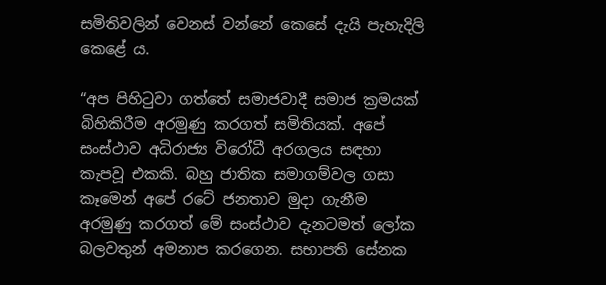සමිතිවලින් වෙනස් වන්නේ කෙසේ දැයි පැහැදිලි කෙළේ ය.

“අප පිහිටුවා ගත්තේ සමාජවාදී සමාජ ක්‍රමයක් බිහිකිරීම අරමුණු කරගත් සමිතියක්. අපේ සංස්ථාව අධිරාජ්‍ය විරෝධී අරගලය සඳහා කැපවූ එකකි. බහු ජාතික සමාගම්වල ගසා කෑමෙන් අපේ රටේ ජනතාව මුදා ගැනීම අරමුණු කරගත් මේ සංස්ථාව දැනටමත් ලෝක බලවතුන් අමනාප කරගෙන. සභාපති සේනක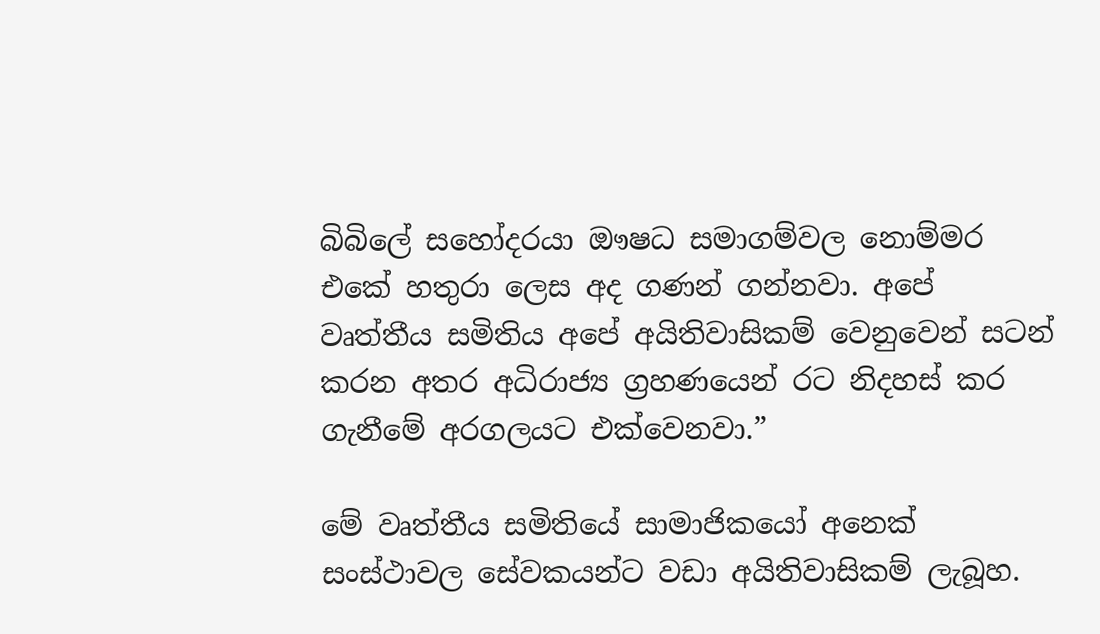බිබිලේ සහෝදරයා ඖෂධ සමාගම්වල නොම්මර එකේ හතුරා ලෙස අද ගණන් ගන්නවා. අපේ වෘත්තීය සමිතිය අපේ අයිතිවාසිකම් වෙනුවෙන් සටන් කරන අතර අධිරාජ්‍ය ග්‍රහණයෙන් රට නිදහස් කර ගැනීමේ අරගලයට එක්වෙනවා.”

මේ වෘත්තීය සමිතියේ සාමාජිකයෝ අනෙක් සංස්ථාවල සේවකයන්ට වඩා අයිතිවාසිකම් ලැබූහ.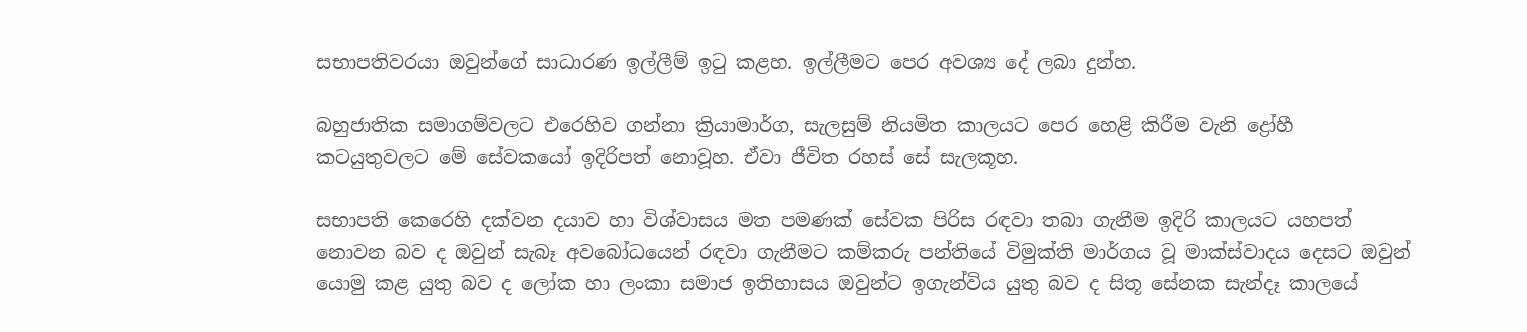සභාපතිවරයා ඔවුන්ගේ සාධාරණ ඉල්ලීම් ඉටු කළහ. ඉල්ලීමට පෙර අවශ්‍ය දේ ලබා දුන්හ.

බහුජාතික සමාගම්වලට එරෙහිව ගන්නා ක්‍රියාමාර්ග, සැලසුම් නියමිත කාලයට පෙර හෙළි කිරීම වැනි ද්‍රෝහී කටයුතුවලට මේ සේවකයෝ ඉදිරිපත් නොවූහ. ඒවා ජීවිත රහස් සේ සැලකූහ.

සභාපති කෙරෙහි දක්වන දයාව හා විශ්වාසය මත පමණක් සේවක පිරිස රඳවා තබා ගැනීම ඉදිරි කාලයට යහපත් නොවන බව ද ඔවුන් සැබෑ අවබෝධයෙන් රඳවා ගැනීමට කම්කරු පන්තියේ විමුක්ති මාර්ගය වූ මාක්ස්වාදය දෙසට ඔවුන් යොමු කළ යුතු බව ද ලෝක හා ලංකා සමාජ ඉතිහාසය ඔවුන්ට ඉගැන්විය යුතු බව ද සිතූ සේනක සැන්දෑ කාලයේ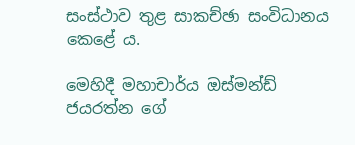සංස්ථාව තුළ සාකච්ඡා සංවිධානය කෙළේ ය.

මෙහිදී මහාචාර්ය ඔස්මන්ඩ් ජයරත්න ගේ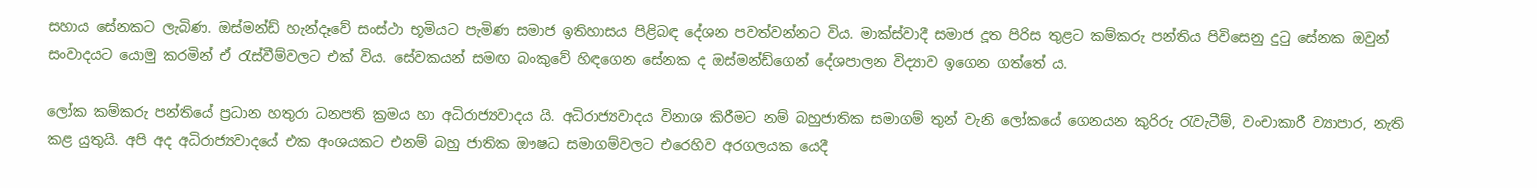සහාය සේනකට ලැබිණ‍. ඔස්මන්ඩ් හැන්දෑවේ සංස්ථා භූමියට පැමිණ සමාජ ඉතිහාසය පිළිබඳ දේශන පවත්වන්නට විය. මාක්ස්වාදී සමාජ දූත පිරිස තුළට කම්කරු පන්තිය පිවිසෙනු දුටු සේනක ඔවුන් සංවාදයට යොමු කරමින් ඒ රැස්වීම්වලට එක් විය. සේවකයන් සමඟ බංකුවේ හිඳගෙන සේනක ද ඔස්මන්ඩ්ගෙන් දේශපාලන විද්‍යාව ඉගෙන ගත්තේ ය.

ලෝක කම්කරු පන්තියේ ප්‍රධාන හතුරා ධනපති ක්‍රමය හා අධිරාජ්‍යවාදය යි. අධිරාජ්‍යවාදය විනාශ කිරීමට නම් බහුජාතික සමාගම් තුන් වැනි ලෝකයේ ගෙනයන කුරිරු රැවැටීම්, වංචාකාරී ව්‍යාපාර, නැති කළ යුතුයි. අපි අද අධිරාජ්‍යවාදයේ එක අංශයකට එනම් බහු ජාතික ඖෂධ සමාගම්වලට එරෙහිව අරගලයක යෙදී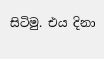සිටිමු. එය දිනා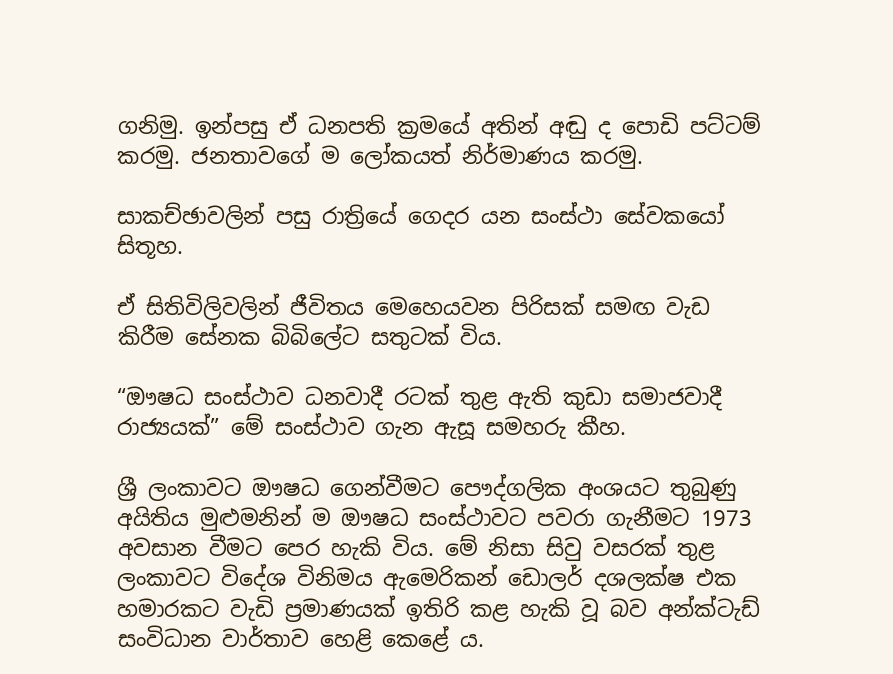ගනිමු. ඉන්පසු ඒ ධනපති ක්‍රමයේ අතින් අඬු ද පොඩි පට්ටම් කරමු. ජනතාවගේ ම ලෝකයත් නිර්මාණය කරමු.

සාකච්ඡාවලින් පසු රාත්‍රියේ ගෙදර යන සංස්ථා සේවකයෝ සිතූහ.

ඒ සිතිවිලිවලින් ජීවිතය මෙහෙයවන පිරිසක් සමඟ වැඩ කිරීම සේනක බිබිලේට සතුටක් විය.

“ඖෂධ සංස්ථාව ධනවාදී රටක් තුළ ඇති කුඩා සමාජවාදී රාජ්‍යයක්” මේ සංස්ථාව ගැන ඇසූ සමහරු කීහ.

ශ්‍රී ලංකාවට ඖෂධ ගෙන්වීමට පෞද්ගලික අංශයට තුබුණු අයිතිය මුළුමනින් ම ඖෂධ සංස්ථාවට පවරා ගැනීමට 1973 අවසාන වීමට පෙර හැකි විය. මේ නිසා සිවු වසරක් තුළ ලංකාවට විදේශ විනිමය ඇමෙරිකන් ඩොලර් දශලක්ෂ එක හමාරකට වැඩි ප්‍රමාණයක් ඉතිරි කළ හැකි වූ බව අන්ක්ටැඩ් සංවිධාන වාර්තාව හෙළි කෙළේ ය.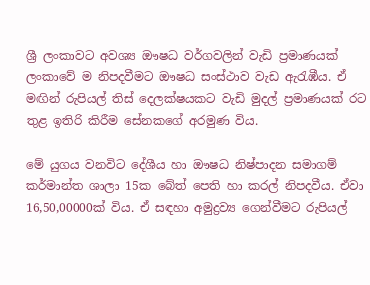ශ්‍රී ලංකාවට අවශ්‍ය ඖෂධ වර්ගවලින් වැඩි ප්‍රමාණයක් ලංකාවේ ම නිපදවීමට ඖෂධ සංස්ථාව වැඩ ඇරැඹීය. ඒ මඟින් රුපියල් තිස් දෙලක්ෂයකට වැඩි මුදල් ප්‍රමාණයක් රට තුළ ඉතිරි කිරීම සේනකගේ අරමුණ විය.

මේ යුගය වනවිට දේශීය හා ඖෂධ නිෂ්පාදන සමාගම් කර්මාන්ත ශාලා 15ක බේත් පෙති හා කරල් නිපදවීය. ඒවා 16,50,00000ක් විය. ඒ සඳහා අමුද්‍රව්‍ය ගෙන්වීමට රුපියල්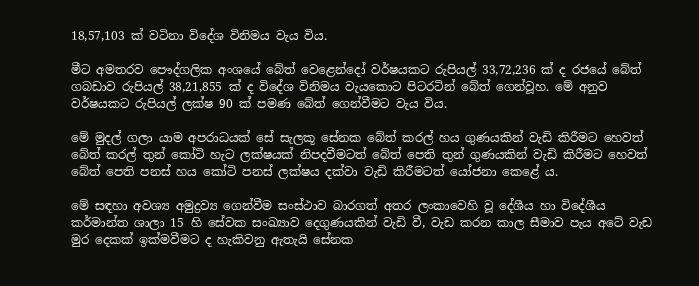18,57,103 ක් වටිනා විදේශ විනිමය වැය විය.

මීට අමතරව පෞද්ගලික අංශයේ බේත් වෙළෙන්දෝ වර්ෂයකට රුපියල් 33,72,236 ක් ද රජයේ බේත් ගබඩාව රුපියල් 38,21,855 ක් ද විදේශ විනිමය වැයකොට පිටරටින් බේත් ගෙන්වූහ. මේ අනුව වර්ෂයකට රුපියල් ලක්ෂ 90 ක් පමණ බේත් ගෙන්වීමට වැය විය.

මේ මුදල් ගලා යාම අපරාධයක් සේ සැලකූ සේනක බේත් කරල් හය ගුණයකින් වැඩි කිරීමට හෙවත් බේත් කරල් තුන් කෝටි හැට ලක්ෂයක් නිපදවීමටත් බේත් පෙති තුන් ගුණයකින් වැඩි කිරීමට හෙවත් බේත් පෙති පනස් හය කෝටි පනස් ලක්ෂය දක්වා වැඩි කිරීමටත් යෝජනා කෙළේ ය.

මේ සඳහා අවශ්‍ය අමුද්‍රව්‍ය ගෙන්වීම සංස්ථාව බාරගත් අතර ලංකාවෙහි වූ දේශීය හා විදේශීය කර්මාන්ත ශාලා 15 හි සේවක සංඛ්‍යාව දෙගුණයකින් වැඩි වී, වැඩ කරන කාල සීමාව පැය අටේ වැඩ මුර දෙකක් ඉක්මවීමට ද හැකිවනු ඇතැයි සේනක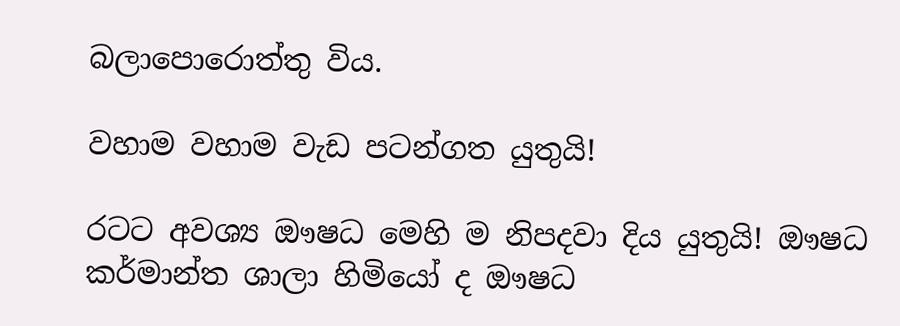බලාපොරොත්තු විය.

වහාම වහාම වැඩ පටන්ගත යුතුයි!

රටට අවශ්‍ය ඖෂධ මෙහි ම නිපදවා දිය යුතුයි! ඖෂධ කර්මාන්ත ශාලා හිමියෝ ද ඖෂධ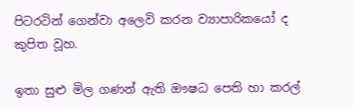පිටරටින් ගෙන්වා අලෙවි කරන ව්‍යාපාරිකයෝ ද කුපිත වූහ.

ඉතා සුළු මිල ගණන් ඇති ඖෂධ පෙති හා කරල්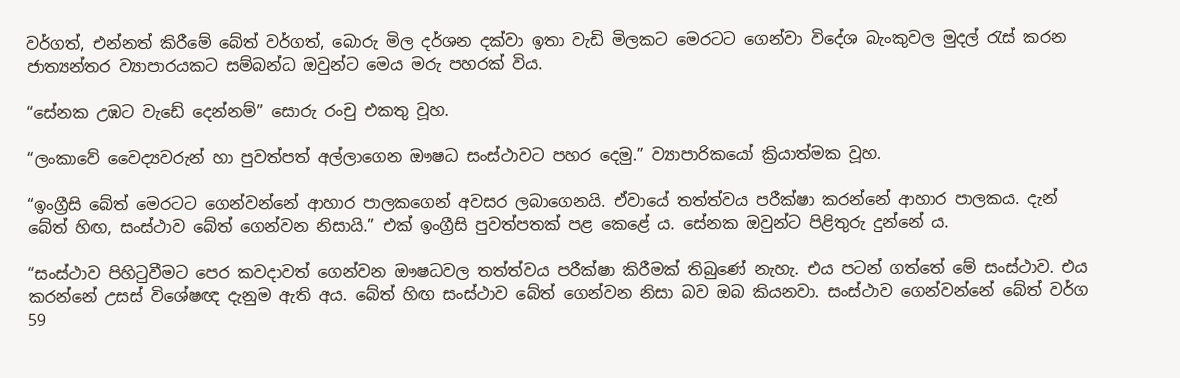වර්ගත්, එන්නත් කිරීමේ බේත් වර්ගත්, බොරු මිල දර්ශන දක්වා ඉතා වැඩි මිලකට මෙරටට ගෙන්වා විදේශ බැංකුවල මුදල් රැස් කරන ජාත්‍යන්තර ව්‍යාපාරයකට සම්බන්ධ ඔවුන්ට මෙය මරු පහරක් විය.

“සේනක උඹට වැඩේ දෙන්නම්” සොරු රංචු එකතු වූහ.

“ලංකාවේ වෛද්‍යවරුන් හා පුවත්පත් අල්ලාගෙන ඖෂධ සංස්ථාවට පහර දෙමු.” ව්‍යාපාරිකයෝ ක්‍රියාත්මක වූහ.

“ඉංග්‍රීසි බේත් මෙරටට ගෙන්වන්නේ ආහාර පාලකගෙන් අවසර ලබාගෙනයි. ඒවායේ තත්ත්වය පරීක්ෂා කරන්නේ ආහාර පාලකය. දැන් බේත් හිඟ, සංස්ථාව බේත් ගෙන්වන නිසායි.” එක් ඉංග්‍රීසි පුවත්පතක් පළ කෙළේ ය. සේනක ඔවුන්ට පිළිතුරු දුන්නේ ය.

“සංස්ථාව පිහිටුවීමට පෙර කවදාවත් ගෙන්වන ඖෂධවල තත්ත්වය පරීක්ෂා කිරීමක් තිබුණේ නැහැ. එය පටන් ගත්තේ මේ සංස්ථාව. එය කරන්නේ උසස් විශේෂඥ දැනුම ඇති අය. බේත් හිඟ සංස්ථාව බේත් ගෙන්වන නිසා බව ඔබ කියනවා. සංස්ථාව ගෙන්වන්නේ බේත් වර්ග 59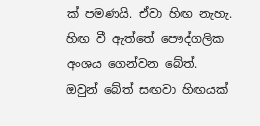ක් පමණයි. ඒවා හිඟ නැහැ. හිඟ වී ඇත්තේ පෞද්ගලික අංශය ගෙන්වන බේත්. ඔවුන් බේත් සඟවා හිඟයක්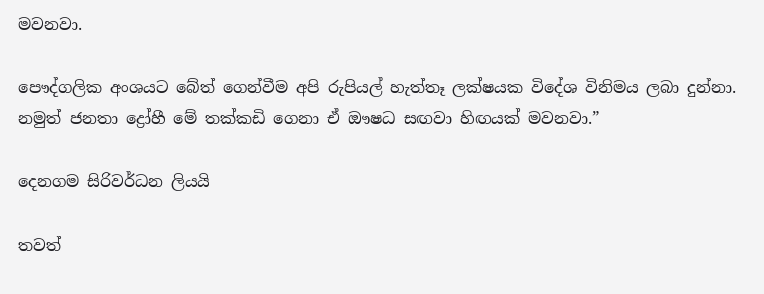මවනවා.

පෞද්ගලික අංශයට බේත් ගෙන්වීම අපි රුපියල් හැත්තෑ ලක්ෂයක විදේශ විනිමය ලබා දුන්නා. නමුත් ජනතා ද්‍රෝහී මේ තක්කඩි ගෙනා ඒ ඖෂධ සඟවා හිඟයක් මවනවා.”

දෙනගම සිරිවර්ධන ලියයි

තවත්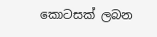කොටසක් ලබන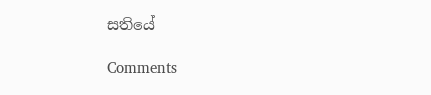සතියේ

Comments